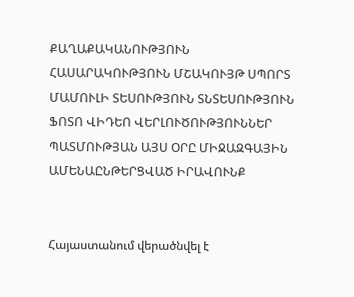ՔԱՂԱՔԱԿԱՆՈՒԹՅՈՒՆ ՀԱՍԱՐԱԿՈՒԹՅՈՒՆ ՄՇԱԿՈՒՅԹ ՍՊՈՐՏ ՄԱՄՈՒԼԻ ՏԵՍՈՒԹՅՈՒՆ ՏՆՏԵՍՈՒԹՅՈՒՆ ՖՈՏՈ ՎԻԴԵՈ ՎԵՐԼՈՒԾՈՒԹՅՈՒՆՆԵՐ ՊԱՏՄՈՒԹՅԱՆ ԱՅՍ ՕՐԸ ՄԻՋԱԶԳԱՅԻՆ ԱՄԵՆԱԸՆԹԵՐՑՎԱԾ ԻՐԱՎՈՒՆՔ


Հայաստանում վերածնվել է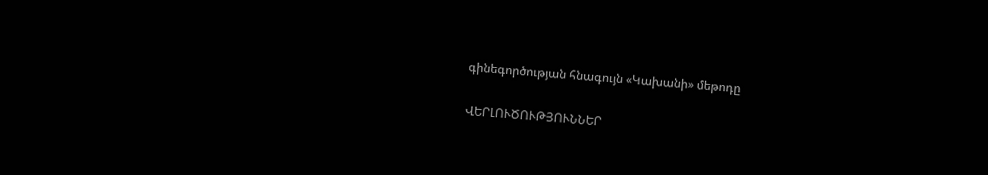գինեգործության հնագույն «Կախանի» մեթոդը

ՎԵՐԼՈՒԾՈՒԹՅՈՒՆՆԵՐ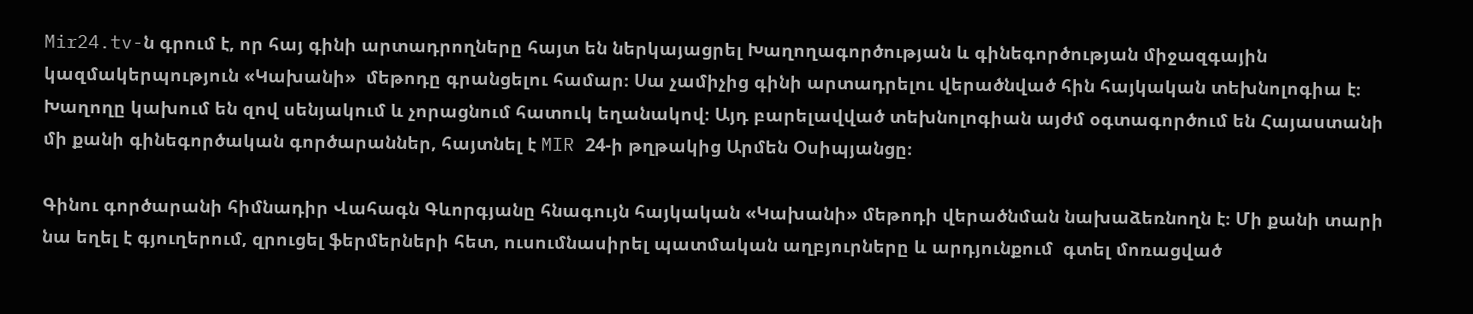Mir24.tv-ն գրում է, որ հայ գինի արտադրողները հայտ են ներկայացրել Խաղողագործության և գինեգործության միջազգային կազմակերպություն «Կախանի»  մեթոդը գրանցելու համար։ Սա չամիչից գինի արտադրելու վերածնված հին հայկական տեխնոլոգիա է։ Խաղողը կախում են զով սենյակում և չորացնում հատուկ եղանակով։ Այդ բարելավված տեխնոլոգիան այժմ օգտագործում են Հայաստանի մի քանի գինեգործական գործարաններ, հայտնել է MIR 24-ի թղթակից Արմեն Օսիպյանցը։

Գինու գործարանի հիմնադիր Վահագն Գևորգյանը հնագույն հայկական «Կախանի» մեթոդի վերածնման նախաձեռնողն է։ Մի քանի տարի նա եղել է գյուղերում, զրուցել ֆերմերների հետ, ուսումնասիրել պատմական աղբյուրները և արդյունքում  գտել մոռացված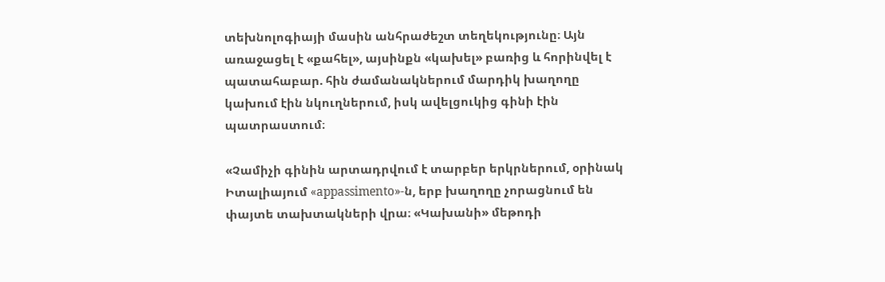տեխնոլոգիայի մասին անհրաժեշտ տեղեկությունը։ Այն առաջացել է «քահել», այսինքն «կախել» բառից և հորինվել է պատահաբար. հին ժամանակներում մարդիկ խաղողը կախում էին նկուղներում, իսկ ավելցուկից գինի էին պատրաստում։

«Չամիչի գինին արտադրվում է տարբեր երկրներում, օրինակ Իտալիայում «appassimento»-ն, երբ խաղողը չորացնում են փայտե տախտակների վրա։ «Կախանի» մեթոդի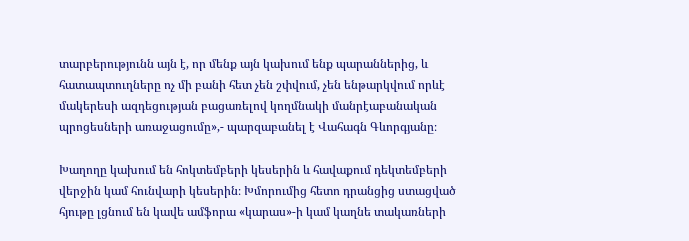տարբերությունն այն է, որ մենք այն կախում ենք պարաններից, և հատապտուղները ոչ մի բանի հետ չեն շփվում, չեն ենթարկվում որևէ մակերեսի ազդեցության բացառելով կողմնակի մանրէաբանական պրոցեսների առաջացումը»,- պարզաբանել է Վահագն Գևորգյանը։

Խաղողը կախում են հոկտեմբերի կեսերին և հավաքում դեկտեմբերի վերջին կամ հունվարի կեսերին։ Խմորումից հետո դրանցից ստացված հյութը լցնում են կավե ամֆորա «կարաս»-ի կամ կաղնե տակառների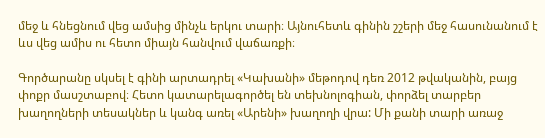մեջ և հնեցնում վեց ամսից մինչև երկու տարի։ Այնուհետև գինին շշերի մեջ հասունանում է ևս վեց ամիս ու հետո միայն հանվում վաճառքի։

Գործարանը սկսել է գինի արտադրել «Կախանի» մեթոդով դեռ 2012 թվականին, բայց փոքր մասշտաբով։ Հետո կատարելագործել են տեխնոլոգիան, փորձել տարբեր խաղողների տեսակներ և կանգ առել «Արենի» խաղողի վրա: Մի քանի տարի առաջ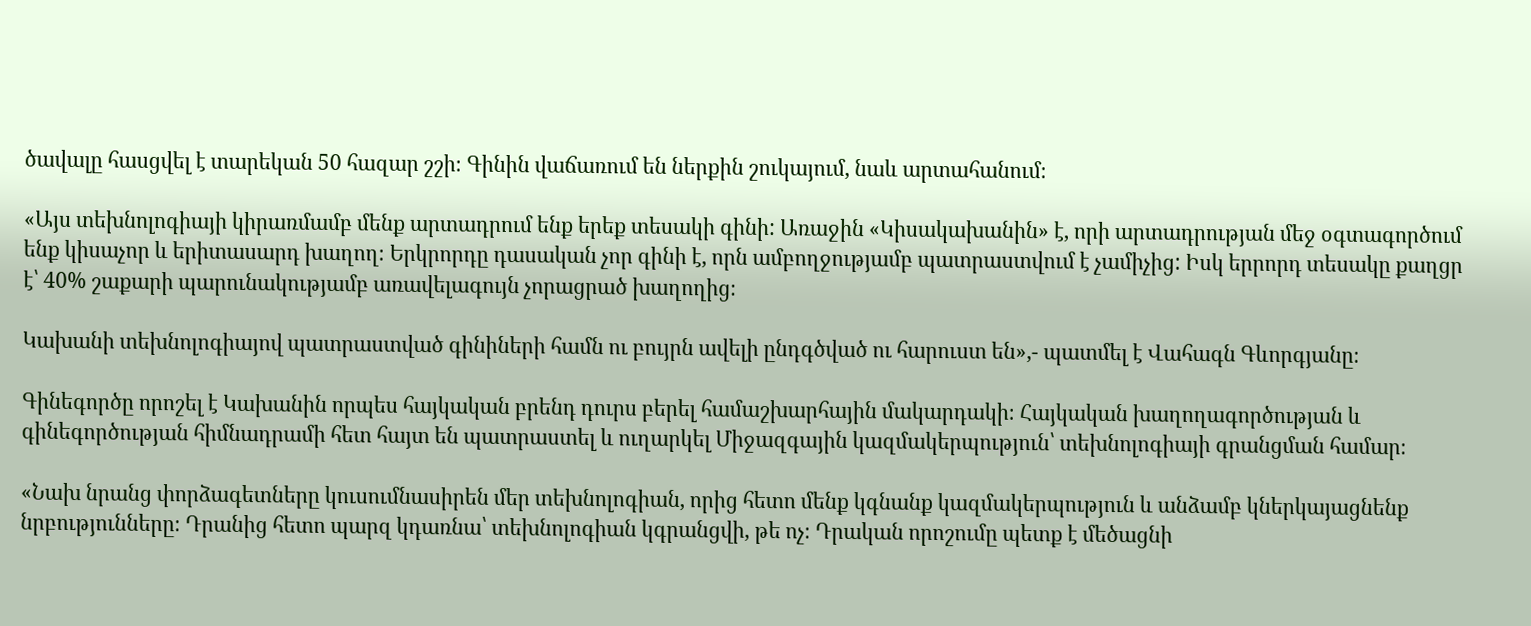ծավալը հասցվել է տարեկան 50 հազար շշի։ Գինին վաճառում են ներքին շուկայում, նաև արտահանում։

«Այս տեխնոլոգիայի կիրառմամբ մենք արտադրում ենք երեք տեսակի գինի: Առաջին «Կիսակախանին» է, որի արտադրության մեջ օգտագործում ենք կիսաչոր և երիտասարդ խաղող։ Երկրորդը դասական չոր գինի է, որն ամբողջությամբ պատրաստվում է չամիչից: Իսկ երրորդ տեսակը քաղցր է՝ 40% շաքարի պարունակությամբ առավելագույն չորացրած խաղողից։

Կախանի տեխնոլոգիայով պատրաստված գինիների համն ու բույրն ավելի ընդգծված ու հարուստ են»,- պատմել է Վահագն Գևորգյանը։

Գինեգործը որոշել է Կախանին որպես հայկական բրենդ դուրս բերել համաշխարհային մակարդակի։ Հայկական խաղողագործության և գինեգործության հիմնադրամի հետ հայտ են պատրաստել և ուղարկել Միջազգային կազմակերպություն՝ տեխնոլոգիայի գրանցման համար։

«Նախ նրանց փորձագետները կուսումնասիրեն մեր տեխնոլոգիան, որից հետո մենք կգնանք կազմակերպություն և անձամբ կներկայացնենք նրբությունները։ Դրանից հետո պարզ կդառնա՝ տեխնոլոգիան կգրանցվի, թե ոչ։ Դրական որոշումը պետք է մեծացնի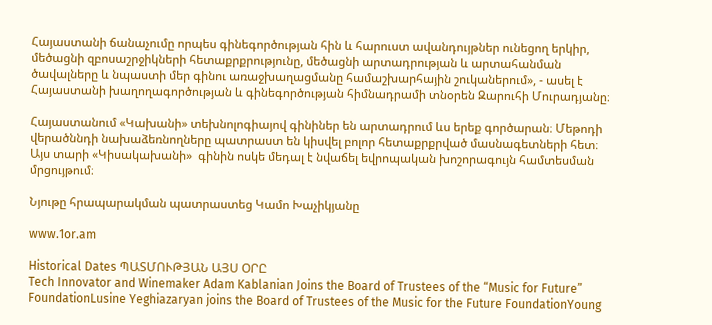Հայաստանի ճանաչումը որպես գինեգործության հին և հարուստ ավանդույթներ ունեցող երկիր, մեծացնի զբոսաշրջիկների հետաքրքրությունը, մեծացնի արտադրության և արտահանման ծավալները և նպաստի մեր գինու առաջխաղացմանը համաշխարհային շուկաներում», - ասել է Հայաստանի խաղողագործության և գինեգործության հիմնադրամի տնօրեն Զարուհի Մուրադյանը։

Հայաստանում «Կախանի» տեխնոլոգիայով գինիներ են արտադրում ևս երեք գործարան։ Մեթոդի վերածննդի նախաձեռնողները պատրաստ են կիսվել բոլոր հետաքրքրված մասնագետների հետ։ Այս տարի «Կիսակախանի»  գինին ոսկե մեդալ է նվաճել եվրոպական խոշորագույն համտեսման մրցույթում։

Նյութը հրապարակման պատրաստեց Կամո Խաչիկյանը

www.1or.am

Historical Dates ՊԱՏՄՈՒԹՅԱՆ ԱՅՍ ՕՐԸ
Tech Innovator and Winemaker Adam Kablanian Joins the Board of Trustees of the “Music for Future” FoundationLusine Yeghiazaryan joins the Board of Trustees of the Music for the Future FoundationYoung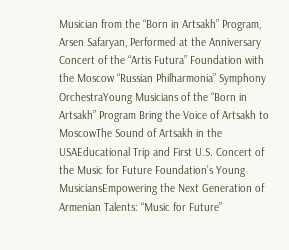Musician from the “Born in Artsakh” Program, Arsen Safaryan, Performed at the Anniversary Concert of the “Artis Futura” Foundation with the Moscow “Russian Philharmonia” Symphony OrchestraYoung Musicians of the “Born in Artsakh” Program Bring the Voice of Artsakh to MoscowThe Sound of Artsakh in the USAEducational Trip and First U.S. Concert of the Music for Future Foundation’s Young MusiciansEmpowering the Next Generation of Armenian Talents: “Music for Future”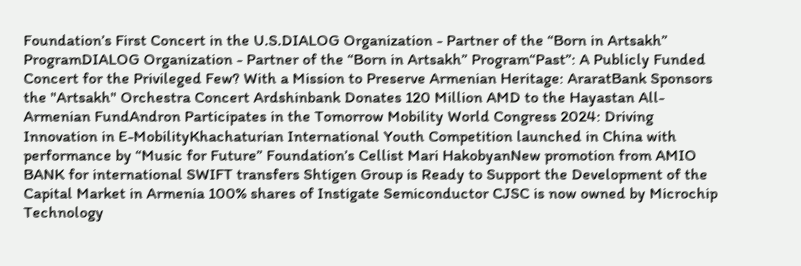Foundation’s First Concert in the U.S.DIALOG Organization - Partner of the “Born in Artsakh” ProgramDIALOG Organization - Partner of the “Born in Artsakh” Program“Past”: A Publicly Funded Concert for the Privileged Few? With a Mission to Preserve Armenian Heritage: AraratBank Sponsors the "Artsakh" Orchestra Concert Ardshinbank Donates 120 Million AMD to the Hayastan All-Armenian FundAndron Participates in the Tomorrow Mobility World Congress 2024: Driving Innovation in E-MobilityKhachaturian International Youth Competition launched in China with performance by “Music for Future” Foundation’s Cellist Mari HakobyanNew promotion from AMIO BANK for international SWIFT transfers Shtigen Group is Ready to Support the Development of the Capital Market in Armenia 100% shares of Instigate Semiconductor CJSC is now owned by Microchip Technology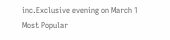inc.Exclusive evening on March 1
Most Popular